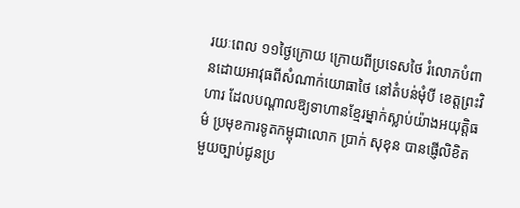រយៈពេល ១១ថ្ងៃក្រោយ ក្រោយពីប្រទេសថៃ រំលោភបំពានដោយអាវុធពីសំណាក់យោធាថៃ នៅតំបន់មុំបី ខេត្តព្រះវិហារ ដែលបណ្តាលឱ្យទាហានខ្មែរម្នាក់ស្លាប់យ៉ាងអយុត្តិធម៌ ប្រមុខការទូតកម្ពុជាលោក ប្រាក់ សុខុន បានផ្ញើលិខិតមួយច្បាប់ជូនប្រ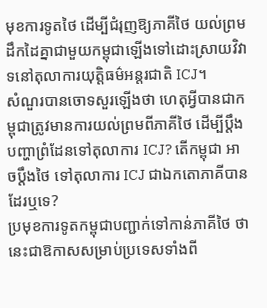មុខការទូតថៃ ដើម្បីជំរុញឱ្យភាគីថៃ យល់ព្រមដឹកដៃគ្នាជាមួយកម្ពុជាឡើងទៅដោះស្រាយវិវាទនៅតុលាការយុត្តិធម៌អន្តរជាតិ ICJ។
សំណួរបានចោទសួរឡើងថា ហេតុអ្វីបានជាកម្ពុជាត្រូវមានការយល់ព្រមពីភាគីថៃ ដើម្បីប្តឹងបញ្ហាព្រំដែនទៅតុលាការ ICJ? តើកម្ពុជា អាចប្តឹងថៃ ទៅតុលាការ ICJ ជាឯកតោភាគីបានដែរឬទេ?
ប្រមុខការទូតកម្ពុជាបញ្ជាក់ទៅកាន់ភាគីថៃ ថា នេះជាឱកាសសម្រាប់ប្រទេសទាំងពី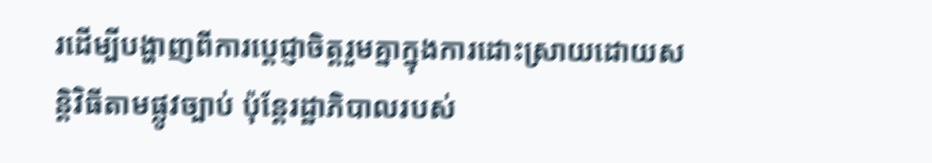រដើម្បីបង្ហាញពីការប្ដេជ្ញាចិត្តរួមគ្នាក្នុងការដោះស្រាយដោយសន្តិវិធីតាមផ្លូវច្បាប់ ប៉ុន្តែរដ្ឋាភិបាលរបស់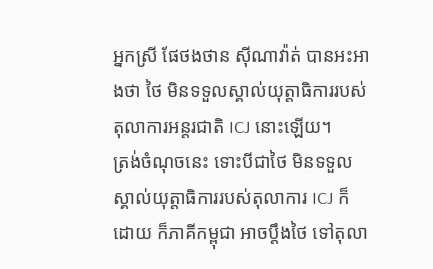អ្នកស្រី ផែថងថាន ស៊ីណាវ៉ាត់ បានអះអាងថា ថៃ មិនទទួលស្គាល់យុត្តាធិការរបស់តុលាការអន្តរជាតិ ICJ នោះឡើយ។
ត្រង់ចំណុចនេះ ទោះបីជាថៃ មិនទទួលស្គាល់យុត្តាធិការរបស់តុលាការ ICJ ក៏ដោយ ក៏ភាគីកម្ពុជា អាចប្តឹងថៃ ទៅតុលា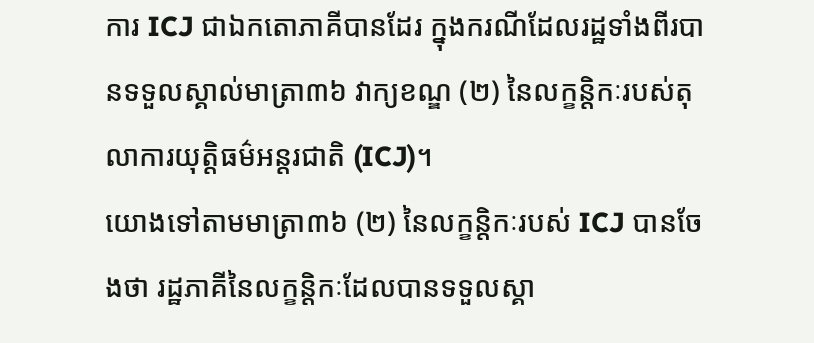ការ ICJ ជាឯកតោភាគីបានដែរ ក្នុងករណីដែលរដ្ឋទាំងពីរបានទទួលស្គាល់មាត្រា៣៦ វាក្យខណ្ឌ (២) នៃលក្ខន្តិកៈរបស់តុលាការយុត្តិធម៌អន្តរជាតិ (ICJ)។
យោងទៅតាមមាត្រា៣៦ (២) នៃលក្ខន្តិកៈរបស់ ICJ បានចែងថា រដ្ឋភាគីនៃលក្ខន្តិកៈដែលបានទទួលស្គា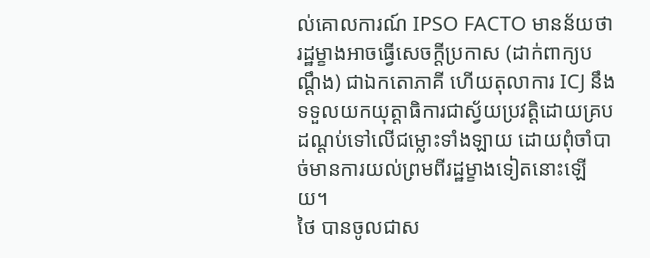ល់គោលការណ៍ IPSO FACTO មានន័យថា រដ្ឋម្ខាងអាចធ្វើសេចក្តីប្រកាស (ដាក់ពាក្យបណ្តឹង) ជាឯកតោភាគី ហើយតុលាការ ICJ នឹងទទួលយកយុត្តាធិការជាស្វ័យប្រវត្តិដោយគ្របដណ្ដប់ទៅលើជម្លោះទាំងឡាយ ដោយពុំចាំបាច់មានការយល់ព្រមពីរដ្ឋម្ខាងទៀតនោះឡើយ។
ថៃ បានចូលជាស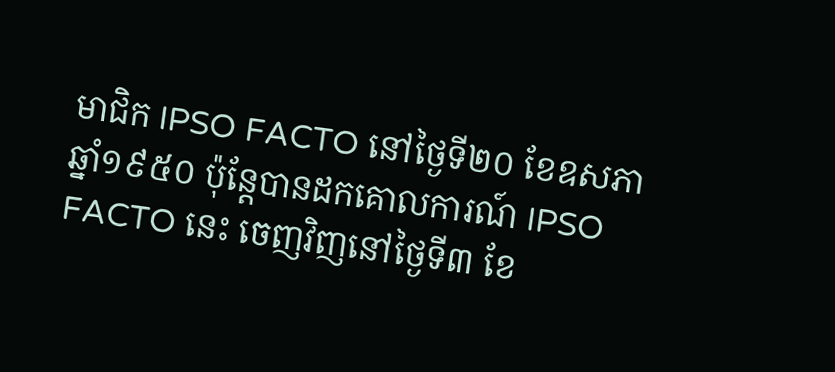មាជិក IPSO FACTO នៅថ្ងៃទី២០ ខែឧសភា ឆ្នាំ១៩៥០ ប៉ុន្តែបានដកគោលការណ៍ IPSO FACTO នេះ ចេញវិញនៅថ្ងៃទី៣ ខែ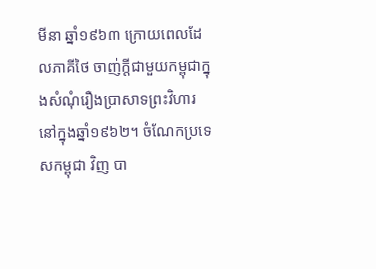មីនា ឆ្នាំ១៩៦៣ ក្រោយពេលដែលភាគីថៃ ចាញ់ក្តីជាមួយកម្ពុជាក្នុងសំណុំរឿងប្រាសាទព្រះវិហារនៅក្នុងឆ្នាំ១៩៦២។ ចំណែកប្រទេសកម្ពុជា វិញ បា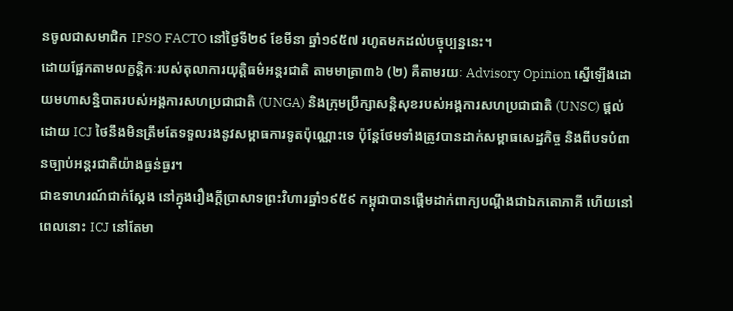នចូលជាសមាជិក IPSO FACTO នៅថ្ងៃទី២៩ ខែមីនា ឆ្នាំ១៩៥៧ រហូតមកដល់បច្ចុប្បន្ននេះ។
ដោយផ្អែកតាមលក្ខន្តិកៈរបស់តុលាការយុត្តិធម៌អន្តរជាតិ តាមមាត្រា៣៦ (២) គឺតាមរយៈ Advisory Opinion ស្នើឡើងដោយមហាសន្និបាតរបស់អង្គការសហប្រជាជាតិ (UNGA) និងក្រុមប្រឹក្សាសន្តិសុខរបស់អង្គការសហប្រជាជាតិ (UNSC) ផ្តល់ដោយ ICJ ថៃនឹងមិនត្រឹមតែទទួលរងនូវសម្ពាធការទូតប៉ុណ្ណោះទេ ប៉ុន្តែថែមទាំងត្រូវបានដាក់សម្ពាធសេដ្ឋកិច្ច និងពីបទបំពានច្បាប់អន្តរជាតិយ៉ាងធ្ងន់ធ្ងរ។
ជាឧទាហរណ៍ជាក់ស្តែង នៅក្នុងរឿងក្ដីប្រាសាទព្រះវិហារឆ្នាំ១៩៥៩ កម្ពុជាបានផ្តើមដាក់ពាក្យបណ្តឹងជាឯកតោភាគី ហើយនៅពេលនោះ ICJ នៅតែមា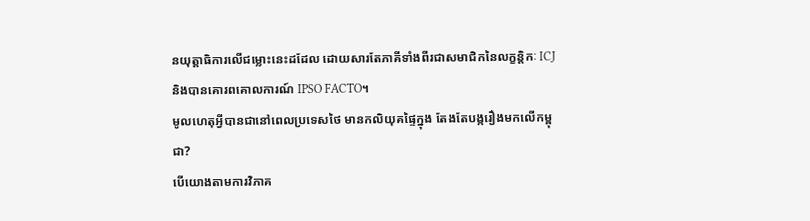នយុត្តាធិការលើជម្លោះនេះដដែល ដោយសារតែភាគីទាំងពីរជាសមាជិកនៃលក្ខន្តិកៈ ICJ និងបានគោរពគោលការណ៍ IPSO FACTO។
មូលហេតុអ្វីបានជានៅពេលប្រទេសថៃ មានកលិយុគផ្ទៃក្នុង តែងតែបង្ករឿងមកលើកម្ពុជា?
បើយោងតាមការវិភាគ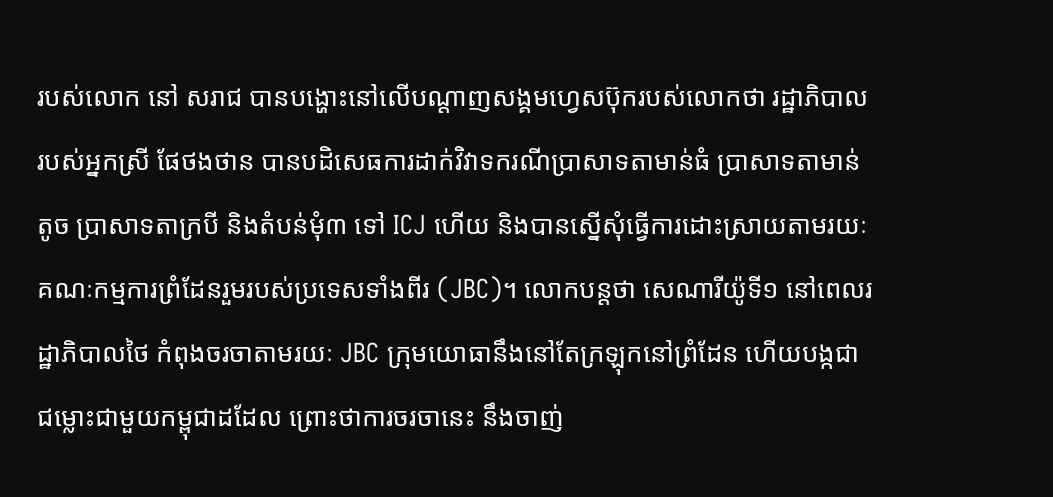របស់លោក នៅ សរាជ បានបង្ហោះនៅលើបណ្ដាញសង្គមហ្វេសប៊ុករបស់លោកថា រដ្ឋាភិបាលរបស់អ្នកស្រី ផែថងថាន បានបដិសេធការដាក់វិវាទករណីប្រាសាទតាមាន់ធំ ប្រាសាទតាមាន់តូច ប្រាសាទតាក្របី និងតំបន់មុំ៣ ទៅ ICJ ហើយ និងបានស្នើសុំធ្វើការដោះស្រាយតាមរយៈគណៈកម្មការព្រំដែនរួមរបស់ប្រទេសទាំងពីរ (JBC)។ លោកបន្តថា សេណារីយ៉ូទី១ នៅពេលរដ្ឋាភិបាលថៃ កំពុងចរចាតាមរយៈ JBC ក្រុមយោធានឹងនៅតែក្រឡុកនៅព្រំដែន ហើយបង្កជាជម្លោះជាមួយកម្ពុជាដដែល ព្រោះថាការចរចានេះ នឹងចាញ់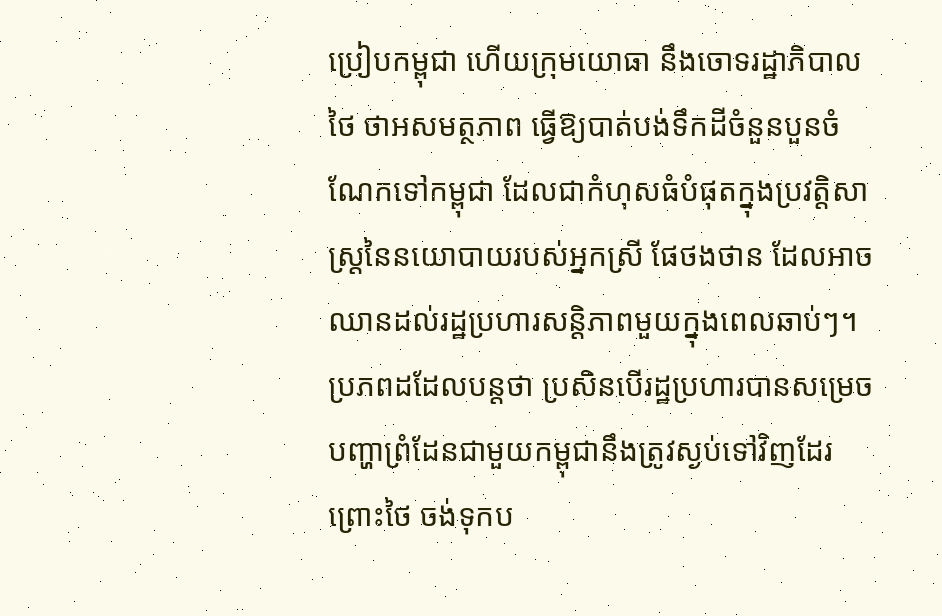ប្រៀបកម្ពុជា ហើយក្រុមយោធា នឹងចោទរដ្ឋាភិបាលថៃ ថាអសមត្ថភាព ធ្វើឱ្យបាត់បង់ទឹកដីចំនួនបួនចំណែកទៅកម្ពុជា ដែលជាកំហុសធំបំផុតក្នុងប្រវត្តិសាស្ត្រនៃនយោបាយរបស់អ្នកស្រី ផែថងថាន ដែលអាចឈានដល់រដ្ឋប្រហារសន្តិភាពមួយក្នុងពេលឆាប់ៗ។
ប្រភពដដែលបន្តថា ប្រសិនបើរដ្ឋប្រហារបានសម្រេច បញ្ហាព្រំដែនជាមួយកម្ពុជានឹងត្រូវស្ងប់ទៅវិញដែរ ព្រោះថៃ ចង់ទុកប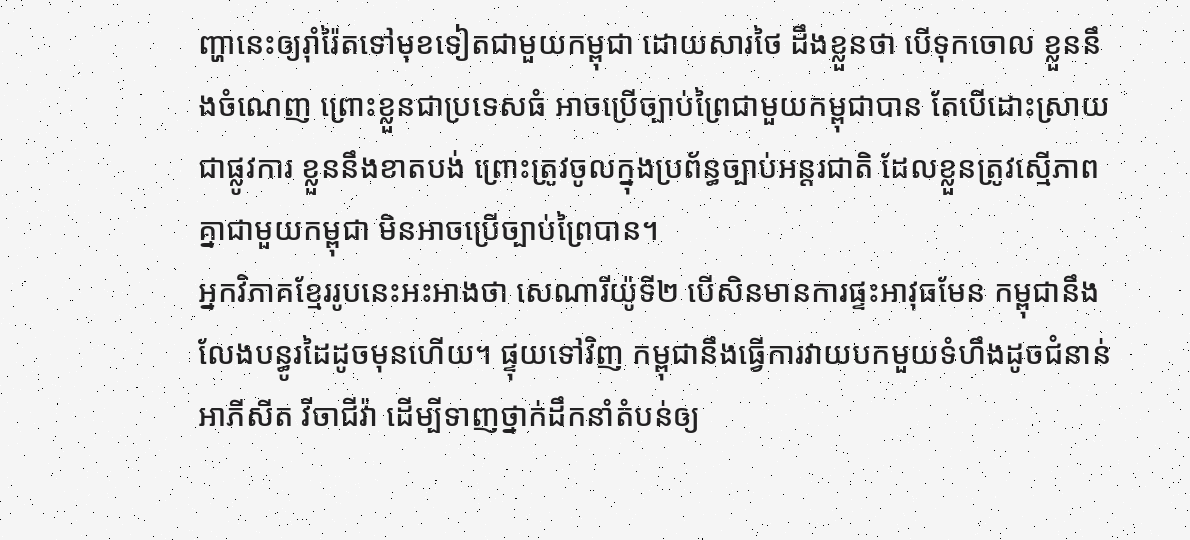ញ្ហានេះឲ្យរ៉ាំរ៉ៃតទៅមុខទៀតជាមួយកម្ពុជា ដោយសារថៃ ដឹងខ្លួនថា បើទុកចោល ខ្លួននឹងចំណេញ ព្រោះខ្លួនជាប្រទេសធំ អាចប្រើច្បាប់ព្រៃជាមួយកម្ពុជាបាន តែបើដោះស្រាយជាផ្លូវការ ខ្លួននឹងខាតបង់ ព្រោះត្រូវចូលក្នុងប្រព័ន្ធច្បាប់អន្តរជាតិ ដែលខ្លួនត្រូវស្មើភាពគ្នាជាមួយកម្ពុជា មិនអាចប្រើច្បាប់ព្រៃបាន។
អ្នកវិភាគខ្មែររូបនេះអះអាងថា សេណារីយ៉ូទី២ បើសិនមានការផ្ទះអាវុធមែន កម្ពុជានឹងលែងបន្ធូរដៃដូចមុនហើយ។ ផ្ទុយទៅវិញ កម្ពុជានឹងធ្វើការវាយបកមួយទំហឹងដូចជំនាន់ អាភីសីត វីចាជីវ៉ា ដើម្បីទាញថ្នាក់ដឹកនាំតំបន់ឲ្យ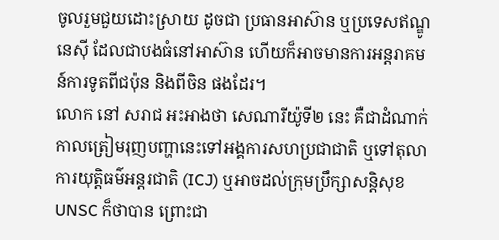ចូលរួមជួយដោះស្រាយ ដូចជា ប្រធានអាស៊ាន ឬប្រទេសឥណ្ឌូនេស៊ី ដែលជាបងធំនៅអាស៊ាន ហើយក៏អាចមានការអន្តរាគមន៍ការទូតពីជប៉ុន និងពីចិន ផងដែរ។
លោក នៅ សរាជ អះអាងថា សេណារីយ៉ូទី២ នេះ គឺជាដំណាក់កាលត្រៀមរុញបញ្ហានេះទៅអង្គការសហប្រជាជាតិ ឬទៅតុលាការយុត្តិធម៌អន្តរជាតិ (ICJ) ឬអាចដល់ក្រុមប្រឹក្សាសន្តិសុខ UNSC ក៏ថាបាន ព្រោះជា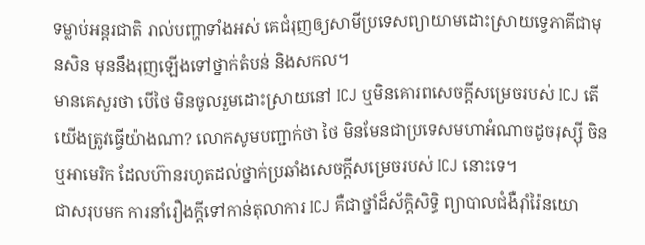ទម្លាប់អន្តរជាតិ រាល់បញ្ហាទាំងអស់ គេជំរុញឲ្យសាមីប្រទេសព្យាយាមដោះស្រាយទ្វេភាគីជាមុនសិន មុននឹងរុញឡើងទៅថ្នាក់តំបន់ និងសកល។
មានគេសួរថា បើថៃ មិនចូលរួមដោះស្រាយនៅ ICJ ឬមិនគោរពសេចក្តីសម្រេចរបស់ ICJ តើយើងត្រូវធ្វើយ៉ាងណា? លោកសូមបញ្ជាក់ថា ថៃ មិនមែនជាប្រទេសមហាអំណាចដូចរុស្ស៊ី ចិន ឬអាមេរិក ដែលហ៊ានរហូតដល់ថ្នាក់ប្រឆាំងសេចក្តីសម្រេចរបស់ ICJ នោះទេ។
ជាសរុបមក ការនាំរឿងក្ដីទៅកាន់តុលាការ ICJ គឺជាថ្នាំដ៏ស័ក្តិសិទ្ធិ ព្យាបាលជំងឺរ៉ាំរ៉ៃនយោ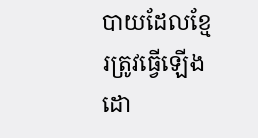បាយដែលខ្មែរត្រូវធ្វើឡើងដោ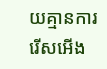យគ្មានការរើសអើង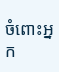ចំពោះអ្នក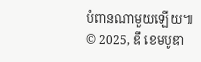បំពានណាមួយឡើយ៕
© 2025, ឌឹ ខេមបូឌា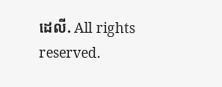ដេលី. All rights reserved.